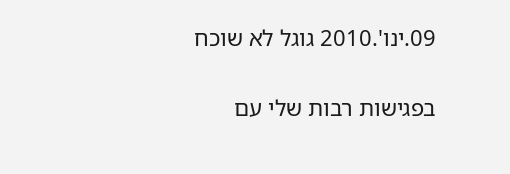09.ינו'.2010 גוגל לא שוכח

בפגישות רבות שלי עם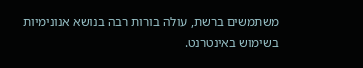משתמשים ברשת, עולה בורות רבה בנושא אנונימיות בשימוש באינטרנט.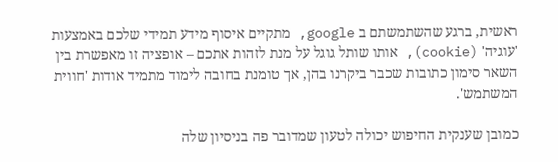ראשית, ברגע שהשתמשתם ב google, מתקיים איסוף מידע תמידי שלכם באמצעות 'עוגיה' (cookie), אותו שותל גוגל על מנת לזהות אתכם – אופציה זו מאפשרת בין השאר סימון כתובות שכבר ביקרנו בהן, אך טומנת בחובה לימוד מתמיד אודות 'חווית המשתמש'.

כמובן שענקית החיפוש יכולה לטעון שמדובר פה בניסיון שלה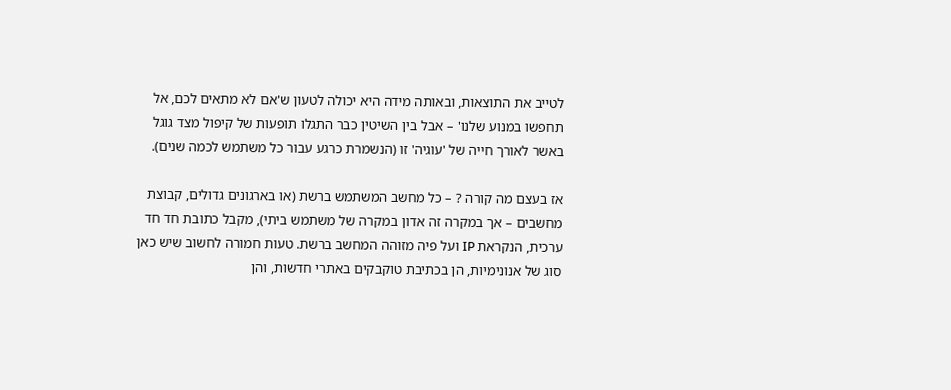לטייב את התוצאות, ובאותה מידה היא יכולה לטעון ש'אם לא מתאים לכם, אל תחפשו במנוע שלנו' – אבל בין השיטין כבר התגלו תופעות של קיפול מצד גוגל באשר לאורך חייה של 'עוגיה' זו (הנשמרת כרגע עבור כל משתמש לכמה שנים).

אז בעצם מה קורה ? – כל מחשב המשתמש ברשת (או בארגונים גדולים, קבוצת מחשבים – אך במקרה זה אדון במקרה של משתמש ביתי), מקבל כתובת חד חד ערכית, הנקראת IP ועל פיה מזוהה המחשב ברשת. טעות חמורה לחשוב שיש כאן סוג של אנונימיות, הן בכתיבת טוקבקים באתרי חדשות, והן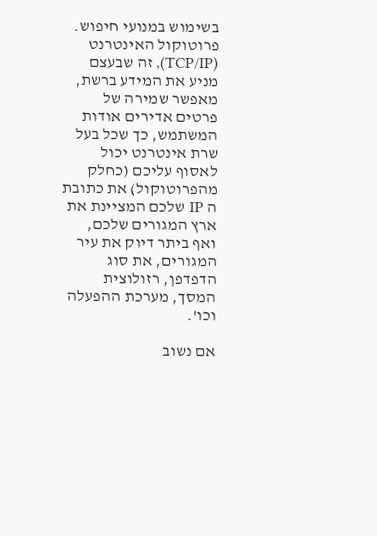בשימוש במנועי חיפוש. פרוטוקול האינטרנט (TCP/IP), זה שבעצם מניע את המידע ברשת, מאפשר שמירה של פרטים אדירים אודות המשתמש, כך שכל בעל שרת אינטרנט יכול לאסוף עליכם (כחלק מהפרוטוקול) את כתובת ה IP שלכם המציינת את ארץ המגורים שלכם, ואף ביתר דיוק את עיר המגורים, את סוג הדפדפן, רזולוצית המסך, מערכת ההפעלה וכו'.

אם נשוב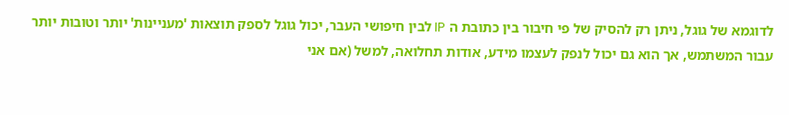לדוגמא של גוגל, ניתן רק להסיק של פי חיבור בין כתובת ה IP לבין חיפושי העבר, יכול גוגל לספק תוצאות 'מעניינות' יותר וטובות יותר עבור המשתמש, אך הוא גם יכול לנפק לעצמו מידע, אודות תחלואה, למשל (אם אני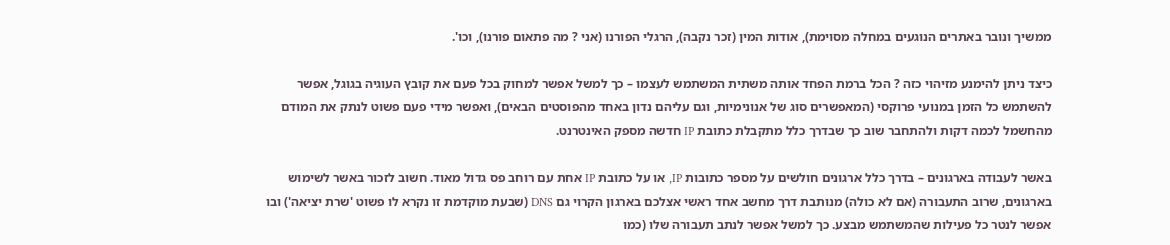ממשיך ונובר באתרים הנוגעים במחלה מסוימת), אודות המין (זכר נקבה), הרגלי הפורנו (אני ? מה פתאום פורנו), וכו'.

כיצד ניתן להימנע מזיהוי כזה ? הכל ברמת הפחד אותה משתית המשתמש לעצמו – כך למשל אפשר למחוק בכל פעם את קובץ העוגיה בגוגל, אפשר להשתמש כל הזמן במנועי פרוקסי (המאפשרים סוג של אנונימיות, וגם עליהם נדון באחד מהפוסטים הבאים), ואפשר מידי פעם פשוט לנתק את המודם מהחשמל לכמה דקות ולהתחבר שוב כך שבדרך כלל מתקבלת כתובת IP חדשה מספק האינטרנט.

באשר לעבודה בארגונים – בדרך כלל ארגונים חולשים על מספר כתובות IP, או על כתובת IP אחת עם רוחב פס גדול מאוד. חשוב לזכור באשר לשימוש בארגונים, שרוב התעבורה (אם לא כולה) מנותבת דרך מחשב אחד ראשי אצלכם בארגון הקרוי גם DNS (שבעת מוקדמת זו נקרא לו פשוט 'שרת יציאה') ובו אפשר לנטר כל פעילות שהמשתמש מבצע. כך למשל אפשר לנתב תעבורה שלו (כמו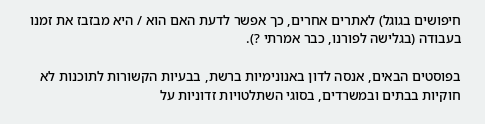חיפושים בגוגל) לאתרים אחרים, כך אפשר לדעת האם הוא / היא מבזבז את זמנו בעבודה (בגלישה לפורנו, כבר אמרתי ?).

בפוסטים הבאים, אנסה לדון באנונימיות ברשת, בבעיות הקשורות לתוכנות לא חוקיות בבתים ובמשרדים, בסוגי השתלטויות זדוניות על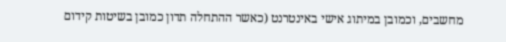מחשבים, וכמובן במיתוג אישי באינטרנט (כאשר ההתחלה תדון כמובן בשיטות קידום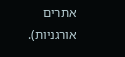אתרים אורגניות).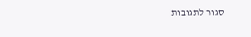סגור לתגובות